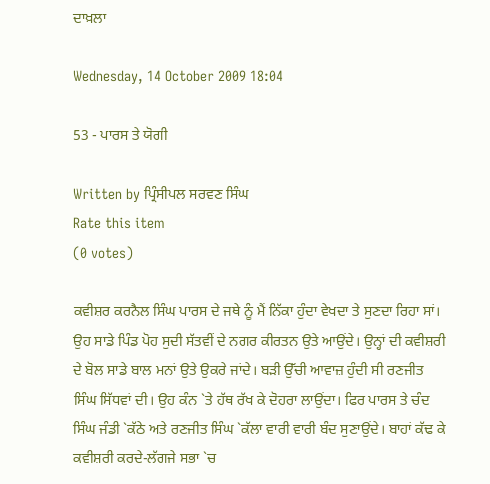ਦਾਖ਼ਲਾ

Wednesday, 14 October 2009 18:04

53 - ਪਾਰਸ ਤੇ ਯੋਗੀ

Written by ਪ੍ਰਿੰਸੀਪਲ ਸਰਵਣ ਸਿੰਘ
Rate this item
(0 votes)

ਕਵੀਸ਼ਰ ਕਰਨੈਲ ਸਿੰਘ ਪਾਰਸ ਦੇ ਜਥੇ ਨੂੰ ਮੈਂ ਨਿੱਕਾ ਹੁੰਦਾ ਵੇਖਦਾ ਤੇ ਸੁਣਦਾ ਰਿਹਾ ਸਾਂ। ਉਹ ਸਾਡੇ ਪਿੰਡ ਪੋਹ ਸੁਦੀ ਸੱਤਵੀਂ ਦੇ ਨਗਰ ਕੀਰਤਨ ਉਤੇ ਆਉਂਦੇ। ਉਨ੍ਹਾਂ ਦੀ ਕਵੀਸ਼ਰੀ ਦੇ ਬੋਲ ਸਾਡੇ ਬਾਲ ਮਨਾਂ ਉਤੇ ਉਕਰੇ ਜਾਂਦੇ। ਬੜੀ ਉੱਚੀ ਆਵਾਜ਼ ਹੁੰਦੀ ਸੀ ਰਣਜੀਤ ਸਿੰਘ ਸਿੱਧਵਾਂ ਦੀ। ਉਹ ਕੰਨ `ਤੇ ਹੱਥ ਰੱਖ ਕੇ ਦੋਹਰਾ ਲਾਉਂਦਾ। ਫਿਰ ਪਾਰਸ ਤੇ ਚੰਦ ਸਿੰਘ ਜੰਡੀ `ਕੱਠੇ ਅਤੇ ਰਣਜੀਤ ਸਿੰਘ `ਕੱਲਾ ਵਾਰੀ ਵਾਰੀ ਬੰਦ ਸੁਣਾਉਂਦੇ। ਬਾਹਾਂ ਕੱਢ ਕੇ ਕਵੀਸ਼ਰੀ ਕਰਦੇ-ਲੱਗਜੇ ਸਭਾ `ਚ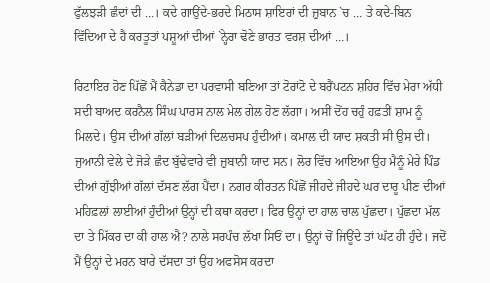ਫੁੱਲਝੜੀ ਛੰਦਾਂ ਦੀ …। ਕਦੇ ਗਾਉਂਦੇ-ਭਰਦੇ ਮਿਠਾਸ ਸ਼ਾਇਰਾਂ ਦੀ ਜ਼ੁਬਾਨ `ਚ … ਤੇ ਕਦੇ-ਬਿਨ ਵਿੱਦਿਆ ਦੇ ਹੈ ਕਰਤੂਤਾਂ ਪਸ਼ੂਆਂ ਦੀਆਂ `ਨ੍ਹੇਰਾ ਢੋਣੇ ਭਾਰਤ ਵਰਸ਼ ਦੀਆਂ …।

ਰਿਟਾਇਰ ਹੋਣ ਪਿੱਛੋਂ ਮੈਂ ਕੈਨੇਡਾ ਦਾ ਪਰਵਾਸੀ ਬਣਿਆ ਤਾਂ ਟੋਰਾਂਟੋ ਦੇ ਬਰੈਂਪਟਨ ਸ਼ਹਿਰ ਵਿੱਚ ਮੇਰਾ ਅੱਧੀ ਸਦੀ ਬਾਅਦ ਕਰਨੈਲ ਸਿੰਘ ਪਾਰਸ ਨਾਲ ਮੇਲ ਗੇਲ ਹੋਣ ਲੱਗਾ। ਅਸੀਂ ਦੋਂਹ ਚਹੁੰ ਹਫ਼ਤੀਂ ਸ਼ਾਮ ਨੂੰ ਮਿਲਦੇ। ਉਸ ਦੀਆਂ ਗੱਲਾਂ ਬੜੀਆਂ ਦਿਲਚਸਪ ਹੁੰਦੀਆਂ। ਕਮਾਲ ਦੀ ਯਾਦ ਸ਼ਕਤੀ ਸੀ ਉਸ ਦੀ। ਜੁਆਨੀ ਵੇਲੇ ਦੇ ਜੋੜੇ ਛੰਦ ਬੁੱਢੇਵਾਰੇ ਵੀ ਜ਼ੁਬਾਨੀ ਯਾਦ ਸਨ। ਲੋਰ ਵਿੱਚ ਆਇਆ ਉਹ ਮੈਨੂੰ ਮੇਰੇ ਪਿੰਡ ਦੀਆਂ ਗੁੱਝੀਆਂ ਗੱਲਾਂ ਦੱਸਣ ਲੱਗ ਪੈਂਦਾ। ਨਗਰ ਕੀਰਤਨ ਪਿੱਛੋਂ ਜੀਹਦੇ ਜੀਹਦੇ ਘਰ ਦਾਰੂ ਪੀਣ ਦੀਆਂ ਮਹਿਫ਼ਲਾਂ ਲਾਈਆਂ ਹੁੰਦੀਆਂ ਉਨ੍ਹਾਂ ਦੀ ਕਥਾ ਕਰਦਾ। ਫਿਰ ਉਨ੍ਹਾਂ ਦਾ ਹਾਲ ਚਾਲ ਪੁੱਛਦਾ। ਪੁੱਛਦਾ ਮੱਲ ਦਾ ਤੇ ਮਿੱਕਰ ਦਾ ਕੀ ਹਾਲ ਐ? ਨਾਲੇ ਸਰਪੰਚ ਲੱਖਾ ਸਿਓਂ ਦਾ। ਉਨ੍ਹਾਂ ਚੋਂ ਜਿਊਂਦੇ ਤਾਂ ਘੱਟ ਹੀ ਹੁੰਦੇ। ਜਦੋਂ ਮੈਂ ਉਨ੍ਹਾਂ ਦੇ ਮਰਨ ਬਾਰੇ ਦੱਸਦਾ ਤਾਂ ਉਹ ਅਫਸੋਸ ਕਰਦਾ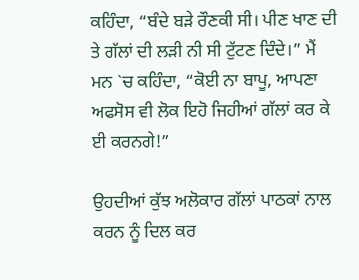ਕਹਿੰਦਾ, “ਬੰਦੇ ਬੜੇ ਰੌਣਕੀ ਸੀ। ਪੀਣ ਖਾਣ ਦੀ ਤੇ ਗੱਲਾਂ ਦੀ ਲੜੀ ਨੀ ਸੀ ਟੁੱਟਣ ਦਿੰਦੇ।” ਮੈਂ ਮਨ `ਚ ਕਹਿੰਦਾ, “ਕੋਈ ਨਾ ਬਾਪੂ, ਆਪਣਾ ਅਫਸੋਸ ਵੀ ਲੋਕ ਇਹੋ ਜਿਹੀਆਂ ਗੱਲਾਂ ਕਰ ਕੇ ਈ ਕਰਨਗੇ!”

ਉਹਦੀਆਂ ਕੁੱਝ ਅਲੋਕਾਰ ਗੱਲਾਂ ਪਾਠਕਾਂ ਨਾਲ ਕਰਨ ਨੂੰ ਦਿਲ ਕਰ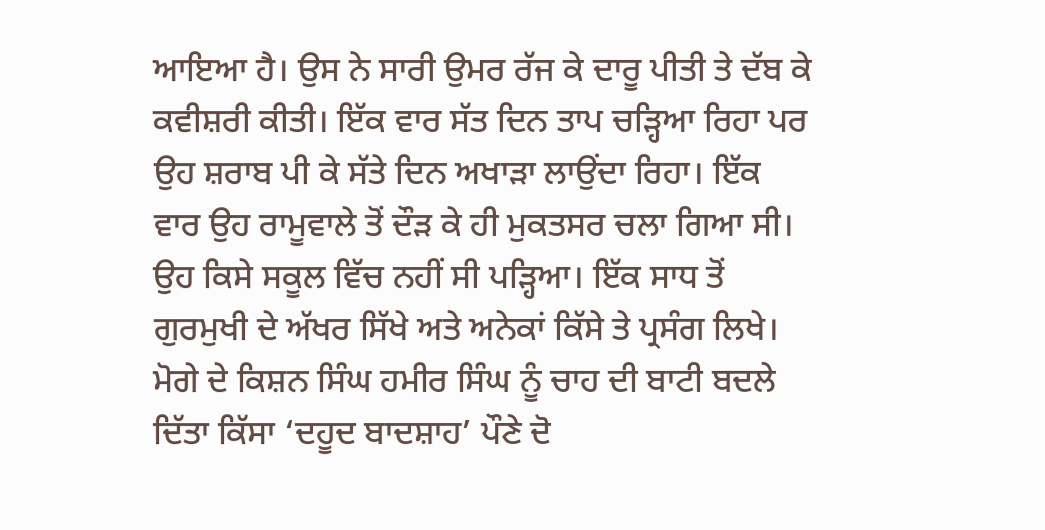ਆਇਆ ਹੈ। ਉਸ ਨੇ ਸਾਰੀ ਉਮਰ ਰੱਜ ਕੇ ਦਾਰੂ ਪੀਤੀ ਤੇ ਦੱਬ ਕੇ ਕਵੀਸ਼ਰੀ ਕੀਤੀ। ਇੱਕ ਵਾਰ ਸੱਤ ਦਿਨ ਤਾਪ ਚੜ੍ਹਿਆ ਰਿਹਾ ਪਰ ਉਹ ਸ਼ਰਾਬ ਪੀ ਕੇ ਸੱਤੇ ਦਿਨ ਅਖਾੜਾ ਲਾਉਂਦਾ ਰਿਹਾ। ਇੱਕ ਵਾਰ ਉਹ ਰਾਮੂਵਾਲੇ ਤੋਂ ਦੌੜ ਕੇ ਹੀ ਮੁਕਤਸਰ ਚਲਾ ਗਿਆ ਸੀ। ਉਹ ਕਿਸੇ ਸਕੂਲ ਵਿੱਚ ਨਹੀਂ ਸੀ ਪੜ੍ਹਿਆ। ਇੱਕ ਸਾਧ ਤੋਂ ਗੁਰਮੁਖੀ ਦੇ ਅੱਖਰ ਸਿੱਖੇ ਅਤੇ ਅਨੇਕਾਂ ਕਿੱਸੇ ਤੇ ਪ੍ਰਸੰਗ ਲਿਖੇ। ਮੋਗੇ ਦੇ ਕਿਸ਼ਨ ਸਿੰਘ ਹਮੀਰ ਸਿੰਘ ਨੂੰ ਚਾਹ ਦੀ ਬਾਟੀ ਬਦਲੇ ਦਿੱਤਾ ਕਿੱਸਾ ‘ਦਹੂਦ ਬਾਦਸ਼ਾਹ’ ਪੌਣੇ ਦੋ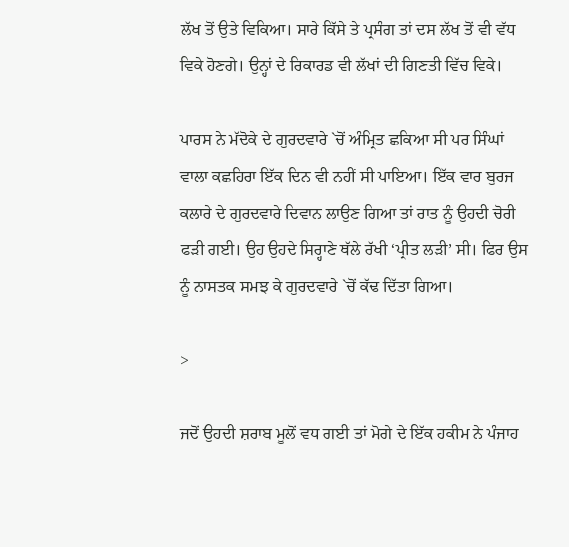ਲੱਖ ਤੋਂ ਉਤੇ ਵਿਕਿਆ। ਸਾਰੇ ਕਿੱਸੇ ਤੇ ਪ੍ਰਸੰਗ ਤਾਂ ਦਸ ਲੱਖ ਤੋਂ ਵੀ ਵੱਧ ਵਿਕੇ ਹੋਣਗੇ। ਉਨ੍ਹਾਂ ਦੇ ਰਿਕਾਰਡ ਵੀ ਲੱਖਾਂ ਦੀ ਗਿਣਤੀ ਵਿੱਚ ਵਿਕੇ।

ਪਾਰਸ ਨੇ ਮੱਦੋਕੇ ਦੇ ਗੁਰਦਵਾਰੇ `ਚੋਂ ਅੰਮ੍ਰਿਤ ਛਕਿਆ ਸੀ ਪਰ ਸਿੰਘਾਂ ਵਾਲਾ ਕਛਹਿਰਾ ਇੱਕ ਦਿਨ ਵੀ ਨਹੀਂ ਸੀ ਪਾਇਆ। ਇੱਕ ਵਾਰ ਬੁਰਜ ਕਲਾਰੇ ਦੇ ਗੁਰਦਵਾਰੇ ਦਿਵਾਨ ਲਾਉਣ ਗਿਆ ਤਾਂ ਰਾਤ ਨੂੰ ਉਹਦੀ ਚੋਰੀ ਫੜੀ ਗਈ। ਉਹ ਉਹਦੇ ਸਿਰ੍ਹਾਣੇ ਥੱਲੇ ਰੱਖੀ ‘ਪ੍ਰੀਤ ਲੜੀ’ ਸੀ। ਫਿਰ ਉਸ ਨੂੰ ਨਾਸਤਕ ਸਮਝ ਕੇ ਗੁਰਦਵਾਰੇ `ਚੋਂ ਕੱਢ ਦਿੱਤਾ ਗਿਆ।

>

ਜਦੋਂ ਉਹਦੀ ਸ਼ਰਾਬ ਮੂਲੋਂ ਵਧ ਗਈ ਤਾਂ ਮੋਗੇ ਦੇ ਇੱਕ ਹਕੀਮ ਨੇ ਪੰਜਾਹ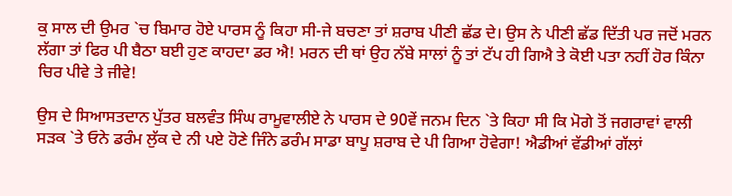ਕੁ ਸਾਲ ਦੀ ਉਮਰ `ਚ ਬਿਮਾਰ ਹੋਏ ਪਾਰਸ ਨੂੰ ਕਿਹਾ ਸੀ-ਜੇ ਬਚਣਾ ਤਾਂ ਸ਼ਰਾਬ ਪੀਣੀ ਛੱਡ ਦੇ। ਉਸ ਨੇ ਪੀਣੀ ਛੱਡ ਦਿੱਤੀ ਪਰ ਜਦੋਂ ਮਰਨ ਲੱਗਾ ਤਾਂ ਫਿਰ ਪੀ ਬੈਠਾ ਬਈ ਹੁਣ ਕਾਹਦਾ ਡਰ ਐ! ਮਰਨ ਦੀ ਥਾਂ ਉਹ ਨੱਬੇ ਸਾਲਾਂ ਨੂੰ ਤਾਂ ਟੱਪ ਹੀ ਗਿਐ ਤੇ ਕੋਈ ਪਤਾ ਨਹੀਂ ਹੋਰ ਕਿੰਨਾ ਚਿਰ ਪੀਵੇ ਤੇ ਜੀਵੇ!

ਉਸ ਦੇ ਸਿਆਸਤਦਾਨ ਪੁੱਤਰ ਬਲਵੰਤ ਸਿੰਘ ਰਾਮੂਵਾਲੀਏ ਨੇ ਪਾਰਸ ਦੇ 90ਵੇਂ ਜਨਮ ਦਿਨ `ਤੇ ਕਿਹਾ ਸੀ ਕਿ ਮੋਗੇ ਤੋਂ ਜਗਰਾਵਾਂ ਵਾਲੀ ਸੜਕ `ਤੇ ਓਨੇ ਡਰੰਮ ਲੁੱਕ ਦੇ ਨੀ ਪਏ ਹੋਣੇ ਜਿੰਨੇ ਡਰੰਮ ਸਾਡਾ ਬਾਪੂ ਸ਼ਰਾਬ ਦੇ ਪੀ ਗਿਆ ਹੋਵੇਗਾ! ਐਡੀਆਂ ਵੱਡੀਆਂ ਗੱਲਾਂ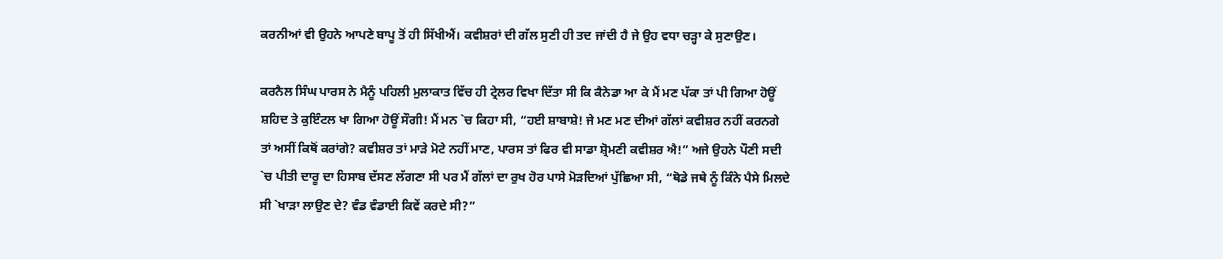ਕਰਨੀਆਂ ਵੀ ਉਹਨੇ ਆਪਣੇ ਬਾਪੂ ਤੋਂ ਹੀ ਸਿੱਖੀਐਂ। ਕਵੀਸ਼ਰਾਂ ਦੀ ਗੱਲ ਸੁਣੀ ਹੀ ਤਦ ਜਾਂਦੀ ਹੈ ਜੇ ਉਹ ਵਧਾ ਚੜ੍ਹਾ ਕੇ ਸੁਣਾਉਣ।

ਕਰਨੈਲ ਸਿੰਘ ਪਾਰਸ ਨੇ ਮੈਨੂੰ ਪਹਿਲੀ ਮੁਲਾਕਾਤ ਵਿੱਚ ਹੀ ਟ੍ਰੇਲਰ ਵਿਖਾ ਦਿੱਤਾ ਸੀ ਕਿ ਕੈਨੇਡਾ ਆ ਕੇ ਮੈਂ ਮਣ ਪੱਕਾ ਤਾਂ ਪੀ ਗਿਆ ਹੋਊਂ ਸ਼ਹਿਦ ਤੇ ਕੁਇੰਟਲ ਖਾ ਗਿਆ ਹੋਊਂ ਸੌਗੀ! ਮੈਂ ਮਨ `ਚ ਕਿਹਾ ਸੀ, “ਹਈ ਸ਼ਾਬਾਸ਼ੇ! ਜੇ ਮਣ ਮਣ ਦੀਆਂ ਗੱਲਾਂ ਕਵੀਸ਼ਰ ਨਹੀਂ ਕਰਨਗੇ ਤਾਂ ਅਸੀਂ ਕਿਥੋਂ ਕਰਾਂਗੇ? ਕਵੀਸ਼ਰ ਤਾਂ ਮਾੜੇ ਮੋਟੇ ਨਹੀਂ ਮਾਣ, ਪਾਰਸ ਤਾਂ ਫਿਰ ਵੀ ਸਾਡਾ ਸ਼੍ਰੋਮਣੀ ਕਵੀਸ਼ਰ ਐ!” ਅਜੇ ਉਹਨੇ ਪੌਣੀ ਸਦੀ `ਚ ਪੀਤੀ ਦਾਰੂ ਦਾ ਹਿਸਾਬ ਦੱਸਣ ਲੱਗਣਾ ਸੀ ਪਰ ਮੈਂ ਗੱਲਾਂ ਦਾ ਰੁਖ ਹੋਰ ਪਾਸੇ ਮੋੜਦਿਆਂ ਪੁੱਛਿਆ ਸੀ, “ਥੋਡੇ ਜਥੇ ਨੂੰ ਕਿੰਨੇ ਪੈਸੇ ਮਿਲਦੇ ਸੀ `ਖਾੜਾ ਲਾਉਣ ਦੇ? ਵੰਡ ਵੰਡਾਈ ਕਿਵੇਂ ਕਰਦੇ ਸੀ?”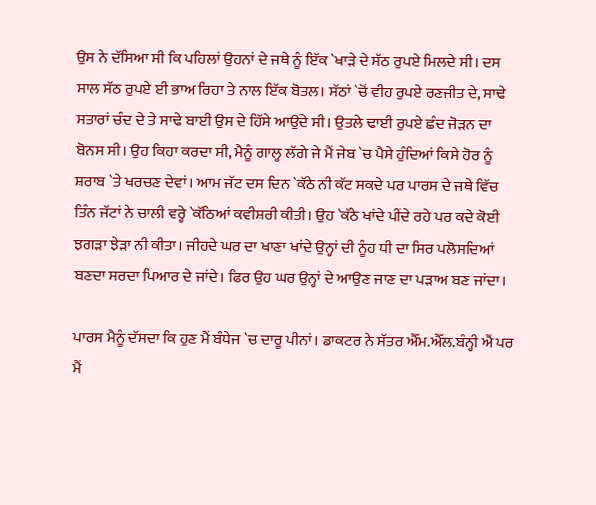ਉਸ ਨੇ ਦੱਸਿਆ ਸੀ ਕਿ ਪਹਿਲਾਂ ਉਹਨਾਂ ਦੇ ਜਥੇ ਨੂੰ ਇੱਕ `ਖਾੜੇ ਦੇ ਸੱਠ ਰੁਪਏ ਮਿਲਦੇ ਸੀ। ਦਸ ਸਾਲ ਸੱਠ ਰੁਪਏ ਈ ਭਾਅ ਰਿਹਾ ਤੇ ਨਾਲ ਇੱਕ ਬੋਤਲ। ਸੱਠਾਂ `ਚੋਂ ਵੀਹ ਰੁਪਏ ਰਣਜੀਤ ਦੇ, ਸਾਢੇ ਸਤਾਰਾਂ ਚੰਦ ਦੇ ਤੇ ਸਾਢੇ ਬਾਈ ਉਸ ਦੇ ਹਿੱਸੇ ਆਉਂਦੇ ਸੀ। ਉਤਲੇ ਢਾਈ ਰੁਪਏ ਛੰਦ ਜੋੜਨ ਦਾ ਬੋਨਸ ਸੀ। ਉਹ ਕਿਹਾ ਕਰਦਾ ਸੀ, ਮੈਨੂੰ ਗਾਲ੍ਹ ਲੱਗੇ ਜੇ ਮੈਂ ਜੇਬ `ਚ ਪੈਸੇ ਹੁੰਦਿਆਂ ਕਿਸੇ ਹੋਰ ਨੂੰ ਸ਼ਰਾਬ `ਤੇ ਖਰਚਣ ਦੇਵਾਂ। ਆਮ ਜੱਟ ਦਸ ਦਿਨ `ਕੱਠੇ ਨੀ ਕੱਟ ਸਕਦੇ ਪਰ ਪਾਰਸ ਦੇ ਜਥੇ ਵਿੱਚ ਤਿੰਨ ਜੱਟਾਂ ਨੇ ਚਾਲੀ ਵਰ੍ਹੇ `ਕੱਠਿਆਂ ਕਵੀਸ਼ਰੀ ਕੀਤੀ। ਉਹ `ਕੱਠੇ ਖਾਂਦੇ ਪੀਂਦੇ ਰਹੇ ਪਰ ਕਦੇ ਕੋਈ ਝਗੜਾ ਝੇੜਾ ਨੀ ਕੀਤਾ। ਜੀਹਦੇ ਘਰ ਦਾ ਖਾਣਾ ਖਾਂਦੇ ਉਨ੍ਹਾਂ ਦੀ ਨੂੰਹ ਧੀ ਦਾ ਸਿਰ ਪਲੋਸਦਿਆਂ ਬਣਦਾ ਸਰਦਾ ਪਿਆਰ ਦੇ ਜਾਂਦੇ। ਫਿਰ ਉਹ ਘਰ ਉਨ੍ਹਾਂ ਦੇ ਆਉਣ ਜਾਣ ਦਾ ਪੜਾਅ ਬਣ ਜਾਂਦਾ।

ਪਾਰਸ ਮੈਨੂੰ ਦੱਸਦਾ ਕਿ ਹੁਣ ਮੈਂ ਬੰਧੇਜ `ਚ ਦਾਰੂ ਪੀਨਾਂ। ਡਾਕਟਰ ਨੇ ਸੱਤਰ ਐੱਮ.ਐੱਲ.ਬੰਨ੍ਹੀ ਐਂ ਪਰ ਮੈਂ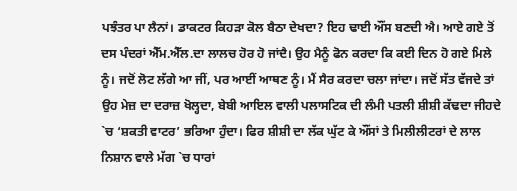ਪਝੰਤਰ ਪਾ ਲੈਨਾਂ। ਡਾਕਟਰ ਕਿਹੜਾ ਕੋਲ ਬੈਠਾ ਦੇਖਦਾ? ਇਹ ਢਾਈ ਔਂਸ ਬਣਦੀ ਐ। ਆਏ ਗਏ ਤੋਂ ਦਸ ਪੰਦਰਾਂ ਐੱਮ.ਐੱਲ.ਦਾ ਲਾਲਚ ਹੋਰ ਹੋ ਜਾਂਦੈ। ਉਹ ਮੈਨੂੰ ਫੋਨ ਕਰਦਾ ਕਿ ਕਈ ਦਿਨ ਹੋ ਗਏ ਮਿਲੇ ਨੂੰ। ਜਦੋਂ ਲੋਟ ਲੱਗੇ ਆ ਜੀਂ, ਪਰ ਆਈਂ ਆਥਣ ਨੂੰ। ਮੈਂ ਸੈਰ ਕਰਦਾ ਚਲਾ ਜਾਂਦਾ। ਜਦੋਂ ਸੱਤ ਵੱਜਦੇ ਤਾਂ ਉਹ ਮੇਜ਼ ਦਾ ਦਰਾਜ਼ ਖੋਲ੍ਹਦਾ, ਬੇਬੀ ਆਇਲ ਵਾਲੀ ਪਲਾਸਟਿਕ ਦੀ ਲੰਮੀ ਪਤਲੀ ਸ਼ੀਸ਼ੀ ਕੱਢਦਾ ਜੀਹਦੇ `ਚ ‘ਸ਼ਕਤੀ ਵਾਟਰ’ ਭਰਿਆ ਹੁੰਦਾ। ਫਿਰ ਸ਼ੀਸ਼ੀ ਦਾ ਲੱਕ ਘੁੱਟ ਕੇ ਔਂਸਾਂ ਤੇ ਮਿਲੀਲੀਟਰਾਂ ਦੇ ਲਾਲ ਨਿਸ਼ਾਨ ਵਾਲੇ ਮੱਗ `ਚ ਧਾਰਾਂ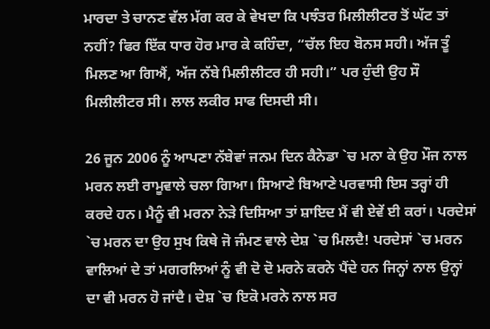ਮਾਰਦਾ ਤੇ ਚਾਨਣ ਵੱਲ ਮੱਗ ਕਰ ਕੇ ਵੇਖਦਾ ਕਿ ਪਝੰਤਰ ਮਿਲੀਲੀਟਰ ਤੋਂ ਘੱਟ ਤਾਂ ਨਹੀਂ? ਫਿਰ ਇੱਕ ਧਾਰ ਹੋਰ ਮਾਰ ਕੇ ਕਹਿੰਦਾ, “ਚੱਲ ਇਹ ਬੋਨਸ ਸਹੀ। ਅੱਜ ਤੂੰ ਮਿਲਣ ਆ ਗਿਐਂ, ਅੱਜ ਨੱਬੇ ਮਿਲੀਲੀਟਰ ਹੀ ਸਹੀ।” ਪਰ ਹੁੰਦੀ ਉਹ ਸੌ ਮਿਲੀਲੀਟਰ ਸੀ। ਲਾਲ ਲਕੀਰ ਸਾਫ ਦਿਸਦੀ ਸੀ।

26 ਜੂਨ 2006 ਨੂੰ ਆਪਣਾ ਨੱਬੇਵਾਂ ਜਨਮ ਦਿਨ ਕੈਨੇਡਾ `ਚ ਮਨਾ ਕੇ ਉਹ ਮੌਜ ਨਾਲ ਮਰਨ ਲਈ ਰਾਮੂਵਾਲੇ ਚਲਾ ਗਿਆ। ਸਿਆਣੇ ਬਿਆਣੇ ਪਰਵਾਸੀ ਇਸ ਤਰ੍ਹਾਂ ਹੀ ਕਰਦੇ ਹਨ। ਮੈਨੂੰ ਵੀ ਮਰਨਾ ਨੇੜੇ ਦਿਸਿਆ ਤਾਂ ਸ਼ਾਇਦ ਮੈਂ ਵੀ ਏਵੇਂ ਈ ਕਰਾਂ। ਪਰਦੇਸਾਂ `ਚ ਮਰਨ ਦਾ ਉਹ ਸੁਖ ਕਿਥੇ ਜੋ ਜੰਮਣ ਵਾਲੇ ਦੇਸ਼ `ਚ ਮਿਲਦੈ! ਪਰਦੇਸਾਂ `ਚ ਮਰਨ ਵਾਲਿਆਂ ਦੇ ਤਾਂ ਮਗਰਲਿਆਂ ਨੂੰ ਵੀ ਦੋ ਦੋ ਮਰਨੇ ਕਰਨੇ ਪੈਂਦੇ ਹਨ ਜਿਨ੍ਹਾਂ ਨਾਲ ਉਨ੍ਹਾਂ ਦਾ ਵੀ ਮਰਨ ਹੋ ਜਾਂਦੈ। ਦੇਸ਼ `ਚ ਇਕੋ ਮਰਨੇ ਨਾਲ ਸਰ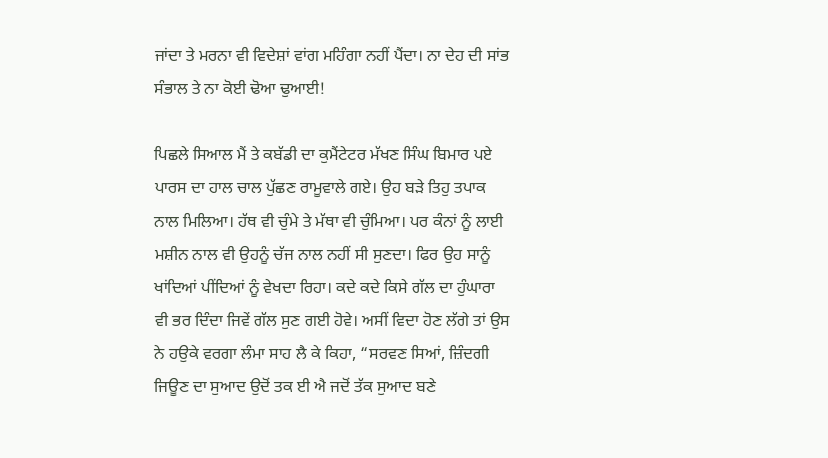ਜਾਂਦਾ ਤੇ ਮਰਨਾ ਵੀ ਵਿਦੇਸ਼ਾਂ ਵਾਂਗ ਮਹਿੰਗਾ ਨਹੀਂ ਪੈਂਦਾ। ਨਾ ਦੇਹ ਦੀ ਸਾਂਭ ਸੰਭਾਲ ਤੇ ਨਾ ਕੋਈ ਢੋਆ ਢੁਆਈ!

ਪਿਛਲੇ ਸਿਆਲ ਮੈਂ ਤੇ ਕਬੱਡੀ ਦਾ ਕੁਮੈਂਟੇਟਰ ਮੱਖਣ ਸਿੰਘ ਬਿਮਾਰ ਪਏ ਪਾਰਸ ਦਾ ਹਾਲ ਚਾਲ ਪੁੱਛਣ ਰਾਮੂਵਾਲੇ ਗਏ। ਉਹ ਬੜੇ ਤਿਹੁ ਤਪਾਕ ਨਾਲ ਮਿਲਿਆ। ਹੱਥ ਵੀ ਚੁੰਮੇ ਤੇ ਮੱਥਾ ਵੀ ਚੁੰਮਿਆ। ਪਰ ਕੰਨਾਂ ਨੂੰ ਲਾਈ ਮਸ਼ੀਨ ਨਾਲ ਵੀ ਉਹਨੂੰ ਚੱਜ ਨਾਲ ਨਹੀਂ ਸੀ ਸੁਣਦਾ। ਫਿਰ ਉਹ ਸਾਨੂੰ ਖਾਂਦਿਆਂ ਪੀਂਦਿਆਂ ਨੂੰ ਵੇਖਦਾ ਰਿਹਾ। ਕਦੇ ਕਦੇ ਕਿਸੇ ਗੱਲ ਦਾ ਹੁੰਘਾਰਾ ਵੀ ਭਰ ਦਿੰਦਾ ਜਿਵੇਂ ਗੱਲ ਸੁਣ ਗਈ ਹੋਵੇ। ਅਸੀਂ ਵਿਦਾ ਹੋਣ ਲੱਗੇ ਤਾਂ ਉਸ ਨੇ ਹਉਕੇ ਵਰਗਾ ਲੰਮਾ ਸਾਹ ਲੈ ਕੇ ਕਿਹਾ, “ਸਰਵਣ ਸਿਆਂ, ਜ਼ਿੰਦਗੀ ਜਿਊਣ ਦਾ ਸੁਆਦ ਉਦੋਂ ਤਕ ਈ ਐ ਜਦੋਂ ਤੱਕ ਸੁਆਦ ਬਣੇ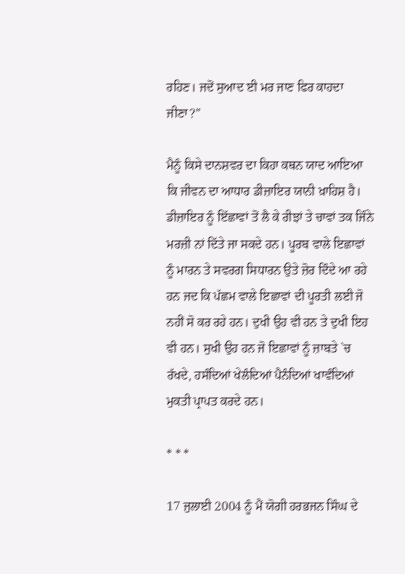ਰਹਿਣ। ਜਦੋਂ ਸੁਆਦ ਈ ਮਰ ਜਾਣ ਫਿਰ ਕਾਹਦਾ ਜੀਣਾ?”

ਮੈਨੂੰ ਕਿਸੇ ਦਾਨਸ਼ਵਰ ਦਾ ਕਿਹਾ ਕਥਨ ਯਾਦ ਆਇਆ ਕਿ ਜੀਵਨ ਦਾ ਆਧਾਰ ਡੀਜ਼ਾਇਰ ਯਾਨੀ ਖ਼ਾਹਿਸ਼ ਹੈ। ਡੀਜ਼ਾਇਰ ਨੂੰ ਇੱਛਾਵਾਂ ਤੋਂ ਲੈ ਕੇ ਰੀਝਾਂ ਤੇ ਚਾਵਾਂ ਤਕ ਜਿੰਨੇ ਮਰਜ਼ੀ ਨਾਂ ਦਿੱਤੇ ਜਾ ਸਕਦੇ ਹਨ। ਪੂਰਬ ਵਾਲੇ ਇਛਾਵਾਂ ਨੂੰ ਮਾਰਨ ਤੇ ਸਵਰਗ ਸਿਧਾਰਨ ਉਤੇ ਜ਼ੋਰ ਦਿੰਦੇ ਆ ਰਹੇ ਹਨ ਜਦ ਕਿ ਪੱਛਮ ਵਾਲੇ ਇਛਾਵਾਂ ਦੀ ਪੂਰਤੀ ਲਈ ਜੋ ਨਹੀਂ ਸੋ ਕਰ ਰਹੇ ਹਨ। ਦੁਖੀ ਉਹ ਵੀ ਹਨ ਤੇ ਦੁਖੀ ਇਹ ਵੀ ਹਨ। ਸੁਖੀ ਉਹ ਹਨ ਜੋ ਇਛਾਵਾਂ ਨੂੰ ਜ਼ਾਬਤੇ `ਚ ਰੱਖਦੇ, ਹਸੰਦਿਆਂ ਖੇਲੰਦਿਆਂ ਪੈਨੰਦਿਆਂ ਖਾਵੰਦਿਆਂ ਮੁਕਤੀ ਪ੍ਰਾਪਤ ਕਰਦੇ ਹਨ।

* * *

17 ਜੁਲਾਈ 2004 ਨੂੰ ਮੈਂ ਯੋਗੀ ਹਰਭਜਨ ਸਿੰਘ ਦੇ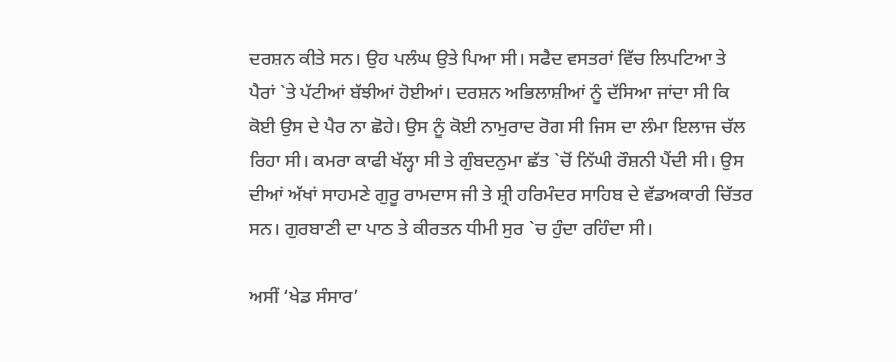ਦਰਸ਼ਨ ਕੀਤੇ ਸਨ। ਉਹ ਪਲੰਘ ਉਤੇ ਪਿਆ ਸੀ। ਸਫੈਦ ਵਸਤਰਾਂ ਵਿੱਚ ਲਿਪਟਿਆ ਤੇ ਪੈਰਾਂ `ਤੇ ਪੱਟੀਆਂ ਬੱਝੀਆਂ ਹੋਈਆਂ। ਦਰਸ਼ਨ ਅਭਿਲਾਸ਼ੀਆਂ ਨੂੰ ਦੱਸਿਆ ਜਾਂਦਾ ਸੀ ਕਿ ਕੋਈ ਉਸ ਦੇ ਪੈਰ ਨਾ ਛੋਹੇ। ਉਸ ਨੂੰ ਕੋਈ ਨਾਮੁਰਾਦ ਰੋਗ ਸੀ ਜਿਸ ਦਾ ਲੰਮਾ ਇਲਾਜ ਚੱਲ ਰਿਹਾ ਸੀ। ਕਮਰਾ ਕਾਫੀ ਖੱਲ੍ਹਾ ਸੀ ਤੇ ਗੁੰਬਦਨੁਮਾ ਛੱਤ `ਚੋਂ ਨਿੱਘੀ ਰੌਸ਼ਨੀ ਪੈਂਦੀ ਸੀ। ਉਸ ਦੀਆਂ ਅੱਖਾਂ ਸਾਹਮਣੇ ਗੁਰੂ ਰਾਮਦਾਸ ਜੀ ਤੇ ਸ਼੍ਰੀ ਹਰਿਮੰਦਰ ਸਾਹਿਬ ਦੇ ਵੱਡਅਕਾਰੀ ਚਿੱਤਰ ਸਨ। ਗੁਰਬਾਣੀ ਦਾ ਪਾਠ ਤੇ ਕੀਰਤਨ ਧੀਮੀ ਸੁਰ `ਚ ਹੁੰਦਾ ਰਹਿੰਦਾ ਸੀ।

ਅਸੀਂ ‘ਖੇਡ ਸੰਸਾਰ’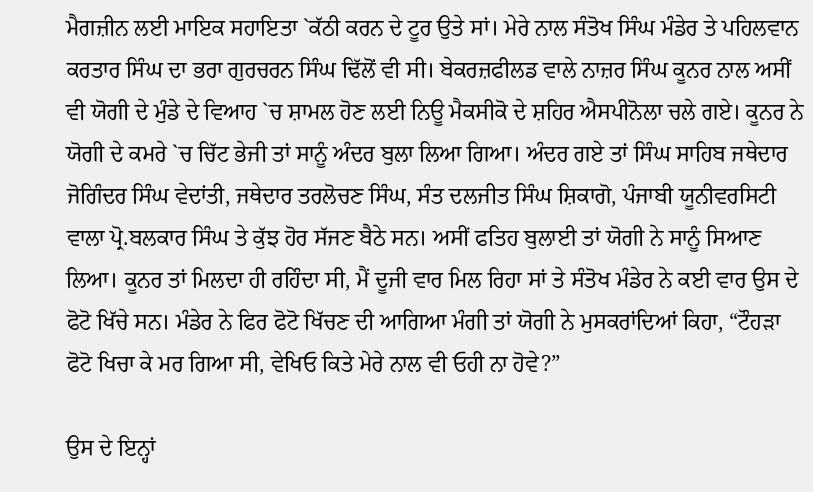ਮੈਗਜ਼ੀਨ ਲਈ ਮਾਇਕ ਸਹਾਇਤਾ `ਕੱਠੀ ਕਰਨ ਦੇ ਟੂਰ ਉਤੇ ਸਾਂ। ਮੇਰੇ ਨਾਲ ਸੰਤੋਖ ਸਿੰਘ ਮੰਡੇਰ ਤੇ ਪਹਿਲਵਾਨ ਕਰਤਾਰ ਸਿੰਘ ਦਾ ਭਰਾ ਗੁਰਚਰਨ ਸਿੰਘ ਢਿੱਲੋਂ ਵੀ ਸੀ। ਬੇਕਰਜ਼ਫੀਲਡ ਵਾਲੇ ਨਾਜ਼ਰ ਸਿੰਘ ਕੂਨਰ ਨਾਲ ਅਸੀਂ ਵੀ ਯੋਗੀ ਦੇ ਮੁੰਡੇ ਦੇ ਵਿਆਹ `ਚ ਸ਼ਾਮਲ ਹੋਣ ਲਈ ਨਿਊ ਮੈਕਸੀਕੋ ਦੇ ਸ਼ਹਿਰ ਐਸਪੀਨੋਲਾ ਚਲੇ ਗਏ। ਕੂਨਰ ਨੇ ਯੋਗੀ ਦੇ ਕਮਰੇ `ਚ ਚਿੱਟ ਭੇਜੀ ਤਾਂ ਸਾਨੂੰ ਅੰਦਰ ਬੁਲਾ ਲਿਆ ਗਿਆ। ਅੰਦਰ ਗਏ ਤਾਂ ਸਿੰਘ ਸਾਹਿਬ ਜਥੇਦਾਰ ਜੋਗਿੰਦਰ ਸਿੰਘ ਵੇਦਾਂਤੀ, ਜਥੇਦਾਰ ਤਰਲੋਚਣ ਸਿੰਘ, ਸੰਤ ਦਲਜੀਤ ਸਿੰਘ ਸ਼ਿਕਾਗੋ, ਪੰਜਾਬੀ ਯੂਨੀਵਰਸਿਟੀ ਵਾਲਾ ਪ੍ਰੋ.ਬਲਕਾਰ ਸਿੰਘ ਤੇ ਕੁੱਝ ਹੋਰ ਸੱਜਣ ਬੈਠੇ ਸਨ। ਅਸੀਂ ਫਤਿਹ ਬੁਲਾਈ ਤਾਂ ਯੋਗੀ ਨੇ ਸਾਨੂੰ ਸਿਆਣ ਲਿਆ। ਕੂਨਰ ਤਾਂ ਮਿਲਦਾ ਹੀ ਰਹਿੰਦਾ ਸੀ, ਮੈਂ ਦੂਜੀ ਵਾਰ ਮਿਲ ਰਿਹਾ ਸਾਂ ਤੇ ਸੰਤੋਖ ਮੰਡੇਰ ਨੇ ਕਈ ਵਾਰ ਉਸ ਦੇ ਫੋਟੋ ਖਿੱਚੇ ਸਨ। ਮੰਡੇਰ ਨੇ ਫਿਰ ਫੋਟੋ ਖਿੱਚਣ ਦੀ ਆਗਿਆ ਮੰਗੀ ਤਾਂ ਯੋਗੀ ਨੇ ਮੁਸਕਰਾਂਦਿਆਂ ਕਿਹਾ, “ਟੌਹੜਾ ਫੋਟੋ ਖਿਚਾ ਕੇ ਮਰ ਗਿਆ ਸੀ, ਵੇਖਿਓ ਕਿਤੇ ਮੇਰੇ ਨਾਲ ਵੀ ਓਹੀ ਨਾ ਹੋਵੇ?”

ਉਸ ਦੇ ਇਨ੍ਹਾਂ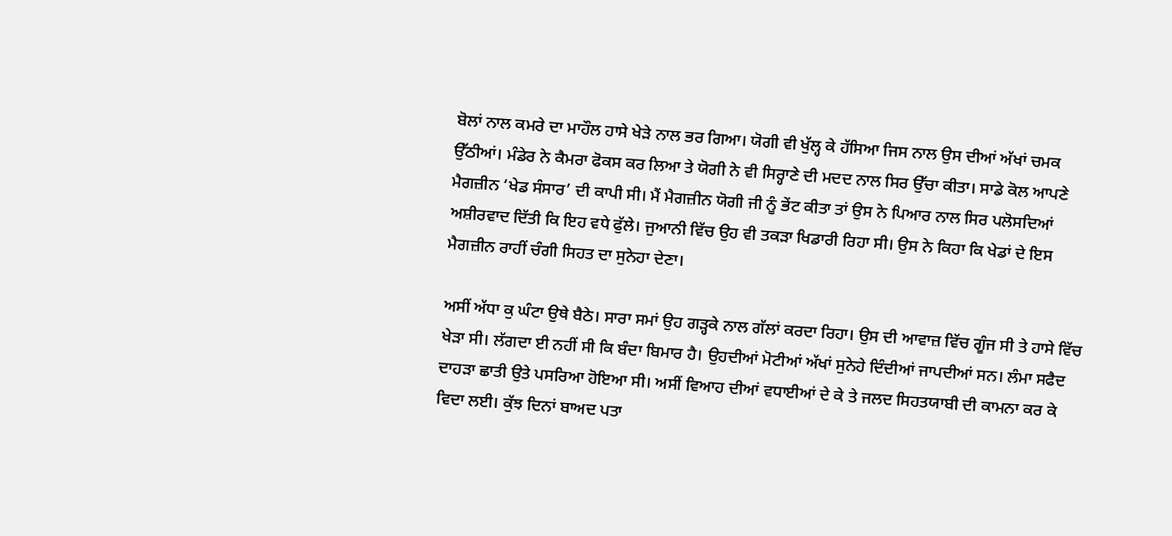ਬੋਲਾਂ ਨਾਲ ਕਮਰੇ ਦਾ ਮਾਹੌਲ ਹਾਸੇ ਖੇੜੇ ਨਾਲ ਭਰ ਗਿਆ। ਯੋਗੀ ਵੀ ਖੁੱਲ੍ਹ ਕੇ ਹੱਸਿਆ ਜਿਸ ਨਾਲ ਉਸ ਦੀਆਂ ਅੱਖਾਂ ਚਮਕ ਉੱਠੀਆਂ। ਮੰਡੇਰ ਨੇ ਕੈਮਰਾ ਫੋਕਸ ਕਰ ਲਿਆ ਤੇ ਯੋਗੀ ਨੇ ਵੀ ਸਿਰ੍ਹਾਣੇ ਦੀ ਮਦਦ ਨਾਲ ਸਿਰ ਉੱਚਾ ਕੀਤਾ। ਸਾਡੇ ਕੋਲ ਆਪਣੇ ਮੈਗਜ਼ੀਨ ‘ਖੇਡ ਸੰਸਾਰ’ ਦੀ ਕਾਪੀ ਸੀ। ਮੈਂ ਮੈਗਜ਼ੀਨ ਯੋਗੀ ਜੀ ਨੂੰ ਭੇਂਟ ਕੀਤਾ ਤਾਂ ਉਸ ਨੇ ਪਿਆਰ ਨਾਲ ਸਿਰ ਪਲੋਸਦਿਆਂ ਅਸ਼ੀਰਵਾਦ ਦਿੱਤੀ ਕਿ ਇਹ ਵਧੇ ਫੁੱਲੇ। ਜੁਆਨੀ ਵਿੱਚ ਉਹ ਵੀ ਤਕੜਾ ਖਿਡਾਰੀ ਰਿਹਾ ਸੀ। ਉਸ ਨੇ ਕਿਹਾ ਕਿ ਖੇਡਾਂ ਦੇ ਇਸ ਮੈਗਜ਼ੀਨ ਰਾਹੀਂ ਚੰਗੀ ਸਿਹਤ ਦਾ ਸੁਨੇਹਾ ਦੇਣਾ।

ਅਸੀਂ ਅੱਧਾ ਕੁ ਘੰਟਾ ਉਥੇ ਬੈਠੇ। ਸਾਰਾ ਸਮਾਂ ਉਹ ਗੜ੍ਹਕੇ ਨਾਲ ਗੱਲਾਂ ਕਰਦਾ ਰਿਹਾ। ਉਸ ਦੀ ਆਵਾਜ਼ ਵਿੱਚ ਗੂੰਜ ਸੀ ਤੇ ਹਾਸੇ ਵਿੱਚ ਖੇੜਾ ਸੀ। ਲੱਗਦਾ ਈ ਨਹੀਂ ਸੀ ਕਿ ਬੰਦਾ ਬਿਮਾਰ ਹੈ। ਉਹਦੀਆਂ ਮੋਟੀਆਂ ਅੱਖਾਂ ਸੁਨੇਹੇ ਦਿੰਦੀਆਂ ਜਾਪਦੀਆਂ ਸਨ। ਲੰਮਾ ਸਫੈਦ ਦਾਹੜਾ ਛਾਤੀ ਉਤੇ ਪਸਰਿਆ ਹੋਇਆ ਸੀ। ਅਸੀਂ ਵਿਆਹ ਦੀਆਂ ਵਧਾਈਆਂ ਦੇ ਕੇ ਤੇ ਜਲਦ ਸਿਹਤਯਾਬੀ ਦੀ ਕਾਮਨਾ ਕਰ ਕੇ ਵਿਦਾ ਲਈ। ਕੁੱਝ ਦਿਨਾਂ ਬਾਅਦ ਪਤਾ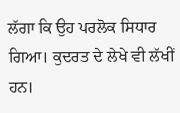ਲੱਗਾ ਕਿ ਉਹ ਪਰਲੋਕ ਸਿਧਾਰ ਗਿਆ। ਕੁਦਰਤ ਦੇ ਲੇਖੇ ਵੀ ਲੱਖੀਂ ਹਨ।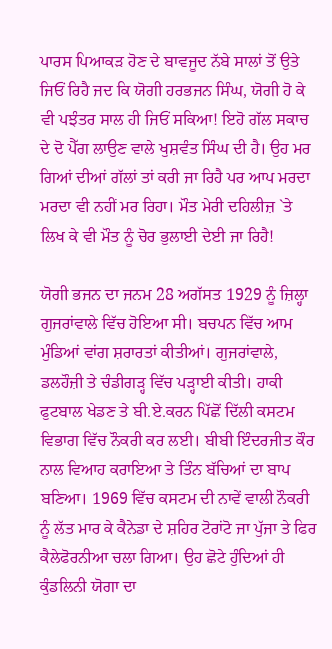ਪਾਰਸ ਪਿਆਕੜ ਹੋਣ ਦੇ ਬਾਵਜੂਦ ਨੱਬੇ ਸਾਲਾਂ ਤੋਂ ਉਤੇ ਜਿਓਂ ਰਿਹੈ ਜਦ ਕਿ ਯੋਗੀ ਹਰਭਜਨ ਸਿੰਘ, ਯੋਗੀ ਹੋ ਕੇ ਵੀ ਪਝੰਤਰ ਸਾਲ ਹੀ ਜਿਓਂ ਸਕਿਆ! ਇਹੋ ਗੱਲ ਸਕਾਚ ਦੇ ਦੋ ਪੈੱਗ ਲਾਉਣ ਵਾਲੇ ਖੁਸ਼ਵੰਤ ਸਿੰਘ ਦੀ ਹੈ। ਉਹ ਮਰ ਗਿਆਂ ਦੀਆਂ ਗੱਲਾਂ ਤਾਂ ਕਰੀ ਜਾ ਰਿਹੈ ਪਰ ਆਪ ਮਰਦਾ ਮਰਦਾ ਵੀ ਨਹੀਂ ਮਰ ਰਿਹਾ। ਮੌਤ ਮੇਰੀ ਦਹਿਲੀਜ਼ `ਤੇ ਲਿਖ ਕੇ ਵੀ ਮੌਤ ਨੂੰ ਚੋਰ ਭੁਲਾਈ ਦੇਈ ਜਾ ਰਿਹੈ!

ਯੋਗੀ ਭਜਨ ਦਾ ਜਨਮ 28 ਅਗੱਸਤ 1929 ਨੂੰ ਜ਼ਿਲ੍ਹਾ ਗੁਜਰਾਂਵਾਲੇ ਵਿੱਚ ਹੋਇਆ ਸੀ। ਬਚਪਨ ਵਿੱਚ ਆਮ ਮੁੰਡਿਆਂ ਵਾਂਗ ਸ਼ਰਾਰਤਾਂ ਕੀਤੀਆਂ। ਗੁਜਰਾਂਵਾਲੇ, ਡਲਹੌਜ਼ੀ ਤੇ ਚੰਡੀਗੜ੍ਹ ਵਿੱਚ ਪੜ੍ਹਾਈ ਕੀਤੀ। ਹਾਕੀ ਫੁਟਬਾਲ ਖੇਡਣ ਤੇ ਬੀ.ਏ.ਕਰਨ ਪਿੱਛੋਂ ਦਿੱਲੀ ਕਸਟਮ ਵਿਭਾਗ ਵਿੱਚ ਨੌਕਰੀ ਕਰ ਲਈ। ਬੀਬੀ ਇੰਦਰਜੀਤ ਕੌਰ ਨਾਲ ਵਿਆਹ ਕਰਾਇਆ ਤੇ ਤਿੰਨ ਬੱਚਿਆਂ ਦਾ ਬਾਪ ਬਣਿਆ। 1969 ਵਿੱਚ ਕਸਟਮ ਦੀ ਨਾਵੇਂ ਵਾਲੀ ਨੌਕਰੀ ਨੂੰ ਲੱਤ ਮਾਰ ਕੇ ਕੈਨੇਡਾ ਦੇ ਸ਼ਹਿਰ ਟੋਰਾਂਟੋ ਜਾ ਪੁੱਜਾ ਤੇ ਫਿਰ ਕੈਲੇਫੋਰਨੀਆ ਚਲਾ ਗਿਆ। ਉਹ ਛੋਟੇ ਹੁੰਦਿਆਂ ਹੀ ਕੁੰਡਲਿਨੀ ਯੋਗਾ ਦਾ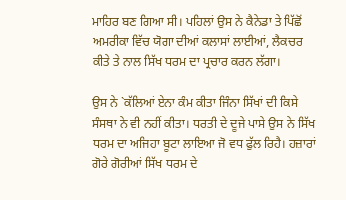ਮਾਹਿਰ ਬਣ ਗਿਆ ਸੀ। ਪਹਿਲਾਂ ਉਸ ਨੇ ਕੈਨੇਡਾ ਤੇ ਪਿੱਛੋਂ ਅਮਰੀਕਾ ਵਿੱਚ ਯੋਗਾ ਦੀਆਂ ਕਲਾਸਾਂ ਲਾਈਆਂ, ਲੈਕਚਰ ਕੀਤੇ ਤੇ ਨਾਲ ਸਿੱਖ ਧਰਮ ਦਾ ਪ੍ਰਚਾਰ ਕਰਨ ਲੱਗਾ।

ਉਸ ਨੇ `ਕੱਲਿਆਂ ਏਨਾ ਕੰਮ ਕੀਤਾ ਜਿੰਨਾ ਸਿੱਖਾਂ ਦੀ ਕਿਸੇ ਸੰਸਥਾ ਨੇ ਵੀ ਨਹੀਂ ਕੀਤਾ। ਧਰਤੀ ਦੇ ਦੂਜੇ ਪਾਸੇ ਉਸ ਨੇ ਸਿੱਖ ਧਰਮ ਦਾ ਅਜਿਹਾ ਬੂਟਾ ਲਾਇਆ ਜੋ ਵਧ ਫੁੱਲ ਰਿਹੈ। ਹਜ਼ਾਰਾਂ ਗੋਰੇ ਗੋਰੀਆਂ ਸਿੱਖ ਧਰਮ ਦੇ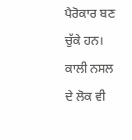ਪੈਰੋਕਾਰ ਬਣ ਚੁੱਕੇ ਹਨ। ਕਾਲੀ ਨਸਲ ਦੇ ਲੋਕ ਵੀ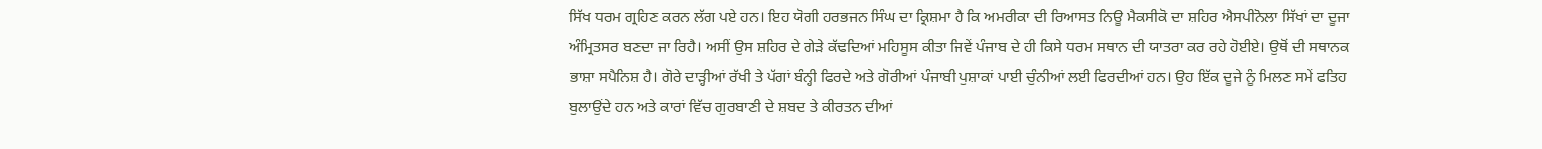ਸਿੱਖ ਧਰਮ ਗ੍ਰਹਿਣ ਕਰਨ ਲੱਗ ਪਏ ਹਨ। ਇਹ ਯੋਗੀ ਹਰਭਜਨ ਸਿੰਘ ਦਾ ਕ੍ਰਿਸ਼ਮਾ ਹੈ ਕਿ ਅਮਰੀਕਾ ਦੀ ਰਿਆਸਤ ਨਿਊ ਮੈਕਸੀਕੋ ਦਾ ਸ਼ਹਿਰ ਐਸਪੀਨੋਲਾ ਸਿੱਖਾਂ ਦਾ ਦੂਜਾ ਅੰਮ੍ਰਿਤਸਰ ਬਣਦਾ ਜਾ ਰਿਹੈ। ਅਸੀਂ ਉਸ ਸ਼ਹਿਰ ਦੇ ਗੇੜੇ ਕੱਢਦਿਆਂ ਮਹਿਸੂਸ ਕੀਤਾ ਜਿਵੇਂ ਪੰਜਾਬ ਦੇ ਹੀ ਕਿਸੇ ਧਰਮ ਸਥਾਨ ਦੀ ਯਾਤਰਾ ਕਰ ਰਹੇ ਹੋਈਏ। ਉਥੋਂ ਦੀ ਸਥਾਨਕ ਭਾਸ਼ਾ ਸਪੈਨਿਸ਼ ਹੈ। ਗੋਰੇ ਦਾੜ੍ਹੀਆਂ ਰੱਖੀ ਤੇ ਪੱਗਾਂ ਬੰਨ੍ਹੀ ਫਿਰਦੇ ਅਤੇ ਗੋਰੀਆਂ ਪੰਜਾਬੀ ਪੁਸ਼ਾਕਾਂ ਪਾਈ ਚੁੰਨੀਆਂ ਲਈ ਫਿਰਦੀਆਂ ਹਨ। ਉਹ ਇੱਕ ਦੂਜੇ ਨੂੰ ਮਿਲਣ ਸਮੇਂ ਫਤਿਹ ਬੁਲਾਉਂਦੇ ਹਨ ਅਤੇ ਕਾਰਾਂ ਵਿੱਚ ਗੁਰਬਾਣੀ ਦੇ ਸ਼ਬਦ ਤੇ ਕੀਰਤਨ ਦੀਆਂ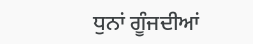ਧੁਨਾਂ ਗੂੰਜਦੀਆਂ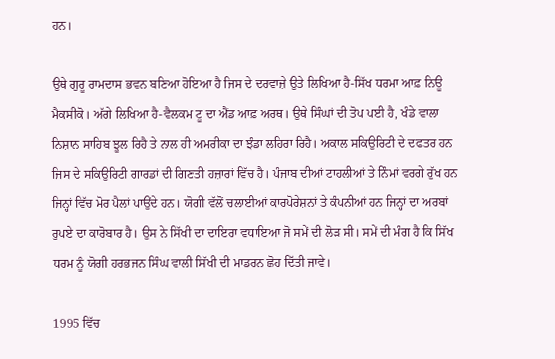ਹਨ।

ਉਥੇ ਗੁਰੂ ਰਾਮਦਾਸ ਭਵਨ ਬਣਿਆ ਹੋਇਆ ਹੈ ਜਿਸ ਦੇ ਦਰਵਾਜ਼ੇ ਉਤੇ ਲਿਖਿਆ ਹੈ-ਸਿੱਖ ਧਰਮਾ ਆਫ਼ ਨਿਊ ਮੈਕਸੀਕੋ। ਅੱਗੇ ਲਿਖਿਆ ਹੈ-ਵੈਲਕਮ ਟੂ ਦਾ ਐਂਡ ਆਫ਼ ਅਰਥ। ਉਥੇ ਸਿੰਘਾਂ ਦੀ ਤੋਪ ਪਈ ਹੈ, ਖੰਡੇ ਵਾਲਾ ਨਿਸ਼ਾਨ ਸਾਹਿਬ ਝੂਲ ਰਿਹੈ ਤੇ ਨਾਲ ਹੀ ਅਮਰੀਕਾ ਦਾ ਝੰਡਾ ਲਹਿਰਾ ਰਿਹੈ। ਅਕਾਲ ਸਕਿਉਰਿਟੀ ਦੇ ਦਫਤਰ ਹਨ ਜਿਸ ਦੇ ਸਕਿਉਰਿਟੀ ਗਾਰਡਾਂ ਦੀ ਗਿਣਤੀ ਹਜ਼ਾਰਾਂ ਵਿੱਚ ਹੈ। ਪੰਜਾਬ ਦੀਆਂ ਟਾਹਲੀਆਂ ਤੇ ਨਿੰਮਾਂ ਵਰਗੇ ਰੁੱਖ ਹਨ ਜਿਨ੍ਹਾਂ ਵਿੱਚ ਮੋਰ ਪੈਲਾਂ ਪਾਉਂਦੇ ਹਨ। ਯੋਗੀ ਵੱਲੋਂ ਚਲਾਈਆਂ ਕਾਰਪੋਰੇਸ਼ਨਾਂ ਤੇ ਕੰਪਨੀਆਂ ਹਨ ਜਿਨ੍ਹਾਂ ਦਾ ਅਰਬਾਂ ਰੁਪਏ ਦਾ ਕਾਰੋਬਾਰ ਹੈ। ਉਸ ਨੇ ਸਿੱਖੀ ਦਾ ਦਾਇਰਾ ਵਧਾਇਆ ਜੋ ਸਮੇਂ ਦੀ ਲੋੜ ਸੀ। ਸਮੇਂ ਦੀ ਮੰਗ ਹੈ ਕਿ ਸਿੱਖ ਧਰਮ ਨੂੰ ਯੋਗੀ ਹਰਭਜਨ ਸਿੰਘ ਵਾਲੀ ਸਿੱਖੀ ਦੀ ਮਾਡਰਨ ਛੋਹ ਦਿੱਤੀ ਜਾਵੇ।

1995 ਵਿੱਚ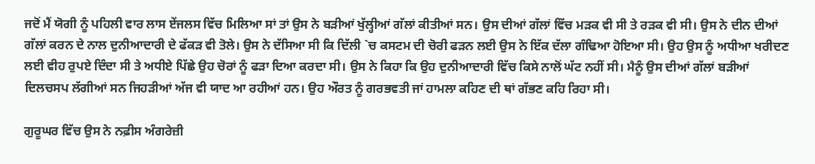ਜਦੋਂ ਮੈਂ ਯੋਗੀ ਨੂੰ ਪਹਿਲੀ ਵਾਰ ਲਾਸ ਏਂਜਲਸ ਵਿੱਚ ਮਿਲਿਆ ਸਾਂ ਤਾਂ ਉਸ ਨੇ ਬੜੀਆਂ ਖੁੱਲ੍ਹੀਆਂ ਗੱਲਾਂ ਕੀਤੀਆਂ ਸਨ। ਉਸ ਦੀਆਂ ਗੱਲਾਂ ਵਿੱਚ ਮੜਕ ਵੀ ਸੀ ਤੇ ਰੜਕ ਵੀ ਸੀ। ਉਸ ਨੇ ਦੀਨ ਦੀਆਂ ਗੱਲਾਂ ਕਰਨ ਦੇ ਨਾਲ ਦੁਨੀਆਦਾਰੀ ਦੇ ਫੱਕੜ ਵੀ ਤੋਲੇ। ਉਸ ਨੇ ਦੱਸਿਆ ਸੀ ਕਿ ਦਿੱਲੀ `ਚ ਕਸਟਮ ਦੀ ਚੋਰੀ ਫੜਨ ਲਈ ਉਸ ਨੇ ਇੱਕ ਦੱਲਾ ਗੰਢਿਆ ਹੋਇਆ ਸੀ। ਉਹ ਉਸ ਨੂੰ ਅਧੀਆ ਖਰੀਦਣ ਲਈ ਵੀਹ ਰੁਪਏ ਦਿੰਦਾ ਸੀ ਤੇ ਅਧੀਏ ਪਿੱਛੇ ਉਹ ਚੋਰਾਂ ਨੂੰ ਫੜਾ ਦਿਆ ਕਰਦਾ ਸੀ। ਉਸ ਨੇ ਕਿਹਾ ਕਿ ਉਹ ਦੁਨੀਆਦਾਰੀ ਵਿੱਚ ਕਿਸੇ ਨਾਲੋਂ ਘੱਟ ਨਹੀਂ ਸੀ। ਮੈਨੂੰ ਉਸ ਦੀਆਂ ਗੱਲਾਂ ਬੜੀਆਂ ਦਿਲਚਸਪ ਲੱਗੀਆਂ ਸਨ ਜਿਹੜੀਆਂ ਅੱਜ ਵੀ ਯਾਦ ਆ ਰਹੀਆਂ ਹਨ। ਉਹ ਔਰਤ ਨੂੰ ਗਰਭਵਤੀ ਜਾਂ ਹਾਮਲਾ ਕਹਿਣ ਦੀ ਥਾਂ ਗੱਭਣ ਕਹਿ ਰਿਹਾ ਸੀ।

ਗੁਰੂਘਰ ਵਿੱਚ ਉਸ ਨੇ ਨਫ਼ੀਸ ਅੰਗਰੇਜ਼ੀ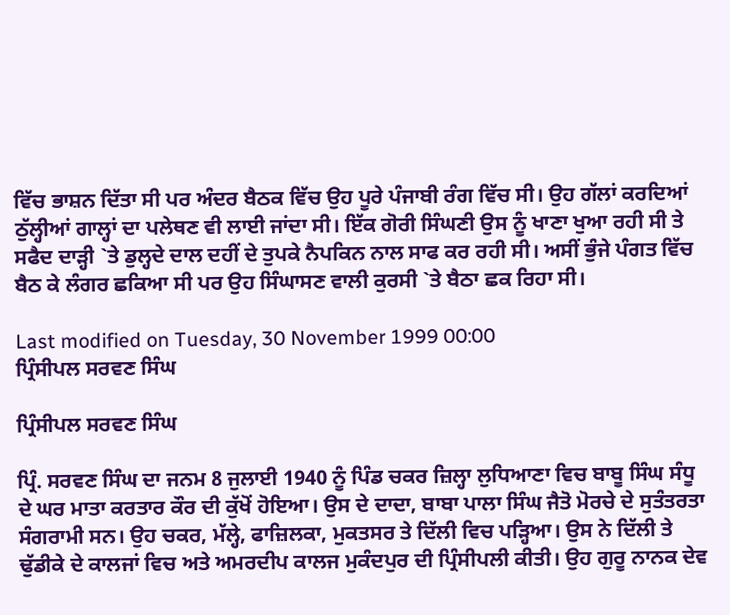ਵਿੱਚ ਭਾਸ਼ਨ ਦਿੱਤਾ ਸੀ ਪਰ ਅੰਦਰ ਬੈਠਕ ਵਿੱਚ ਉਹ ਪੂਰੇ ਪੰਜਾਬੀ ਰੰਗ ਵਿੱਚ ਸੀ। ਉਹ ਗੱਲਾਂ ਕਰਦਿਆਂ ਠੁੱਲ੍ਹੀਆਂ ਗਾਲ੍ਹਾਂ ਦਾ ਪਲੇਥਣ ਵੀ ਲਾਈ ਜਾਂਦਾ ਸੀ। ਇੱਕ ਗੋਰੀ ਸਿੰਘਣੀ ਉਸ ਨੂੰ ਖਾਣਾ ਖੁਆ ਰਹੀ ਸੀ ਤੇ ਸਫੈਦ ਦਾੜ੍ਹੀ `ਤੇ ਡੁਲ੍ਹਦੇ ਦਾਲ ਦਹੀਂ ਦੇ ਤੁਪਕੇ ਨੈਪਕਿਨ ਨਾਲ ਸਾਫ ਕਰ ਰਹੀ ਸੀ। ਅਸੀਂ ਭੁੰਜੇ ਪੰਗਤ ਵਿੱਚ ਬੈਠ ਕੇ ਲੰਗਰ ਛਕਿਆ ਸੀ ਪਰ ਉਹ ਸਿੰਘਾਸਣ ਵਾਲੀ ਕੁਰਸੀ `ਤੇ ਬੈਠਾ ਛਕ ਰਿਹਾ ਸੀ।

Last modified on Tuesday, 30 November 1999 00:00
ਪ੍ਰਿੰਸੀਪਲ ਸਰਵਣ ਸਿੰਘ

ਪ੍ਰਿੰਸੀਪਲ ਸਰਵਣ ਸਿੰਘ

ਪ੍ਰਿੰ. ਸਰਵਣ ਸਿੰਘ ਦਾ ਜਨਮ 8 ਜੁਲਾਈ 1940 ਨੂੰ ਪਿੰਡ ਚਕਰ ਜ਼ਿਲ੍ਹਾ ਲੁਧਿਆਣਾ ਵਿਚ ਬਾਬੂ ਸਿੰਘ ਸੰਧੂ ਦੇ ਘਰ ਮਾਤਾ ਕਰਤਾਰ ਕੌਰ ਦੀ ਕੁੱਖੋਂ ਹੋਇਆ। ਉਸ ਦੇ ਦਾਦਾ, ਬਾਬਾ ਪਾਲਾ ਸਿੰਘ ਜੈਤੋ ਮੋਰਚੇ ਦੇ ਸੁਤੰਤਰਤਾ ਸੰਗਰਾਮੀ ਸਨ। ਉਹ ਚਕਰ, ਮੱਲ੍ਹੇ, ਫਾਜ਼ਿਲਕਾ, ਮੁਕਤਸਰ ਤੇ ਦਿੱਲੀ ਵਿਚ ਪੜ੍ਹਿਆ। ਉਸ ਨੇ ਦਿੱਲੀ ਤੇ ਢੁੱਡੀਕੇ ਦੇ ਕਾਲਜਾਂ ਵਿਚ ਅਤੇ ਅਮਰਦੀਪ ਕਾਲਜ ਮੁਕੰਦਪੁਰ ਦੀ ਪ੍ਰਿੰਸੀਪਲੀ ਕੀਤੀ। ਉਹ ਗੁਰੂ ਨਾਨਕ ਦੇਵ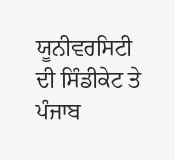ਯੂਨੀਵਰਸਿਟੀ ਦੀ ਸਿੰਡੀਕੇਟ ਤੇ ਪੰਜਾਬ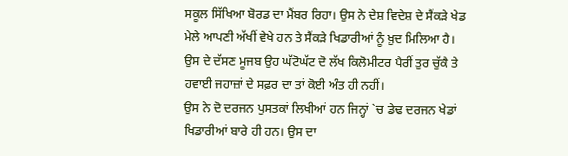ਸਕੂਲ ਸਿੱਖਿਆ ਬੋਰਡ ਦਾ ਮੈਂਬਰ ਰਿਹਾ। ਉਸ ਨੇ ਦੇਸ਼ ਵਿਦੇਸ਼ ਦੇ ਸੈਂਕੜੇ ਖੇਡ ਮੇਲੇ ਆਪਣੀ ਅੱਖੀਂ ਵੇਖੇ ਹਨ ਤੇ ਸੈਂਕੜੇ ਖਿਡਾਰੀਆਂ ਨੂੰ ਖ਼ੁਦ ਮਿਲਿਆ ਹੈ। ਉਸ ਦੇ ਦੱਸਣ ਮੂਜਬ ਉਹ ਘੱਟੋਘੱਟ ਦੋ ਲੱਖ ਕਿਲੋਮੀਟਰ ਪੈਰੀਂ ਤੁਰ ਚੁੱਕੈ ਤੇ ਹਵਾਈ ਜਹਾਜ਼ਾਂ ਦੇ ਸਫ਼ਰ ਦਾ ਤਾਂ ਕੋਈ ਅੰਤ ਹੀ ਨਹੀਂ।
ਉਸ ਨੇ ਦੋ ਦਰਜਨ ਪੁਸਤਕਾਂ ਲਿਖੀਆਂ ਹਨ ਜਿਨ੍ਹਾਂ `ਚ ਡੇਢ ਦਰਜਨ ਖੇਡਾਂ ਖਿਡਾਰੀਆਂ ਬਾਰੇ ਹੀ ਹਨ। ਉਸ ਦਾ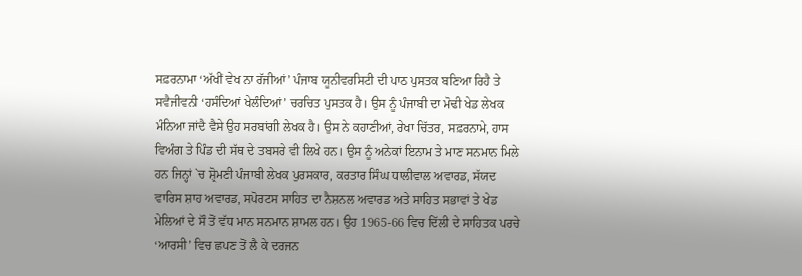ਸਫ਼ਰਨਾਮਾ ‘ਅੱਖੀਂ ਵੇਖ ਨਾ ਰੱਜੀਆਂ’ ਪੰਜਾਬ ਯੂਨੀਵਰਸਿਟੀ ਦੀ ਪਾਠ ਪੁਸਤਕ ਬਣਿਆ ਰਿਹੈ ਤੇ ਸਵੈਜੀਵਨੀ ‘ਹਸੰਦਿਆਂ ਖੇਲੰਦਿਆਂ’ ਚਰਚਿਤ ਪੁਸਤਕ ਹੈ। ਉਸ ਨੂੰ ਪੰਜਾਬੀ ਦਾ ਮੋਢੀ ਖੇਡ ਲੇਖਕ ਮੰਨਿਆ ਜਾਂਦੈ ਵੈਸੇ ਉਹ ਸਰਬਾਂਗੀ ਲੇਖਕ ਹੈ। ਉਸ ਨੇ ਕਹਾਣੀਆਂ, ਰੇਖਾ ਚਿੱਤਰ, ਸਫ਼ਰਨਾਮੇ, ਹਾਸ ਵਿਅੰਗ ਤੇ ਪਿੰਡ ਦੀ ਸੱਥ ਦੇ ਤਬਸਰੇ ਵੀ ਲਿਖੇ ਹਨ। ਉਸ ਨੂੰ ਅਨੇਕਾਂ ਇਨਾਮ ਤੇ ਮਾਣ ਸਨਮਾਨ ਮਿਲੇ ਹਨ ਜਿਨ੍ਹਾਂ `ਚ ਸ਼੍ਰੋਮਣੀ ਪੰਜਾਬੀ ਲੇਖਕ ਪੁਰਸਕਾਰ, ਕਰਤਾਰ ਸਿੰਘ ਧਾਲੀਵਾਲ ਅਵਾਰਡ, ਸੱਯਦ ਵਾਰਿਸ ਸ਼ਾਹ ਅਵਾਰਡ, ਸਪੋਰਟਸ ਸਾਹਿਤ ਦਾ ਨੈਸ਼ਨਲ ਅਵਾਰਡ ਅਤੇ ਸਾਹਿਤ ਸਭਾਵਾਂ ਤੇ ਖੇਡ ਮੇਲਿਆਂ ਦੇ ਸੌ ਤੋਂ ਵੱਧ ਮਾਨ ਸਨਮਾਨ ਸ਼ਾਮਲ ਹਨ। ਉਹ 1965-66 ਵਿਚ ਦਿੱਲੀ ਦੇ ਸਾਹਿਤਕ ਪਰਚੇ ‘ਆਰਸੀ’ ਵਿਚ ਛਪਣ ਤੋਂ ਲੈ ਕੇ ਦਰਜਨ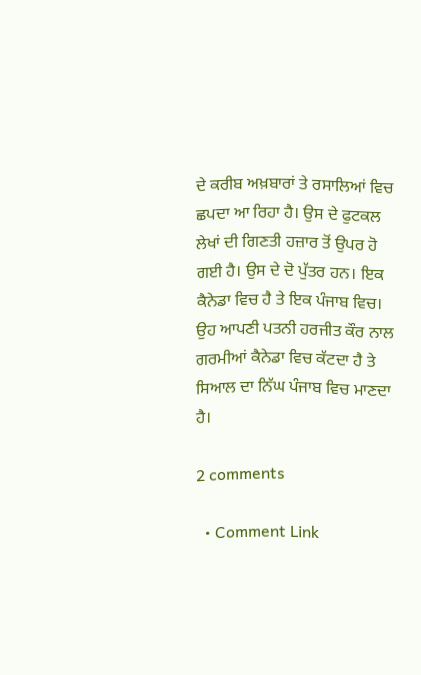ਦੇ ਕਰੀਬ ਅਖ਼ਬਾਰਾਂ ਤੇ ਰਸਾਲਿਆਂ ਵਿਚ ਛਪਦਾ ਆ ਰਿਹਾ ਹੈ। ਉਸ ਦੇ ਫੁਟਕਲ ਲੇਖਾਂ ਦੀ ਗਿਣਤੀ ਹਜ਼ਾਰ ਤੋਂ ਉਪਰ ਹੋ ਗਈ ਹੈ। ਉਸ ਦੇ ਦੋ ਪੁੱਤਰ ਹਨ। ਇਕ ਕੈਨੇਡਾ ਵਿਚ ਹੈ ਤੇ ਇਕ ਪੰਜਾਬ ਵਿਚ। ਉਹ ਆਪਣੀ ਪਤਨੀ ਹਰਜੀਤ ਕੌਰ ਨਾਲ ਗਰਮੀਆਂ ਕੈਨੇਡਾ ਵਿਚ ਕੱਟਦਾ ਹੈ ਤੇ ਸਿਆਲ ਦਾ ਨਿੱਘ ਪੰਜਾਬ ਵਿਚ ਮਾਣਦਾ ਹੈ।

2 comments

  • Comment Link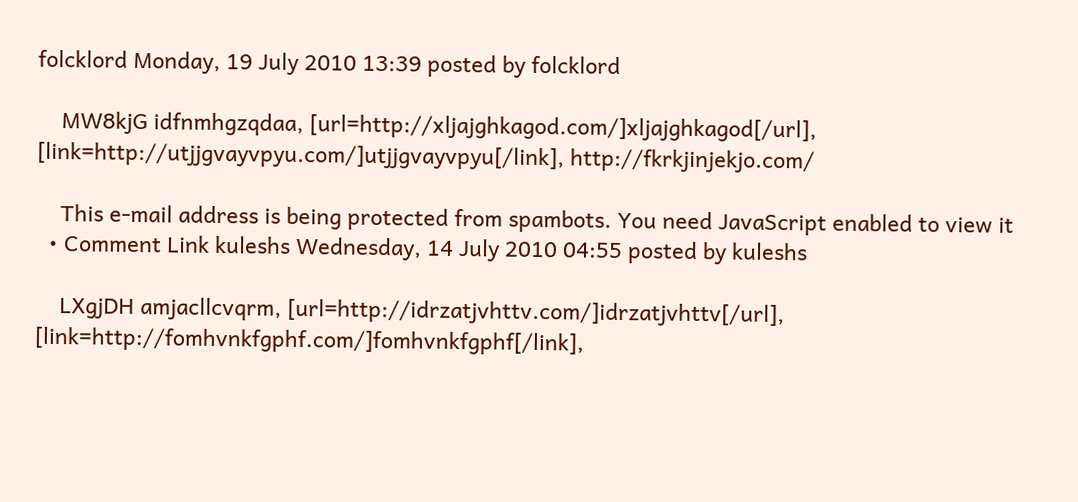folcklord Monday, 19 July 2010 13:39 posted by folcklord

    MW8kjG idfnmhgzqdaa, [url=http://xljajghkagod.com/]xljajghkagod[/url], [link=http://utjjgvayvpyu.com/]utjjgvayvpyu[/link], http://fkrkjinjekjo.com/

    This e-mail address is being protected from spambots. You need JavaScript enabled to view it
  • Comment Link kuleshs Wednesday, 14 July 2010 04:55 posted by kuleshs

    LXgjDH amjacllcvqrm, [url=http://idrzatjvhttv.com/]idrzatjvhttv[/url], [link=http://fomhvnkfgphf.com/]fomhvnkfgphf[/link],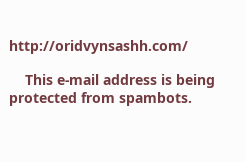http://oridvynsashh.com/

    This e-mail address is being protected from spambots.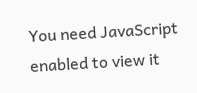You need JavaScript enabled to view it